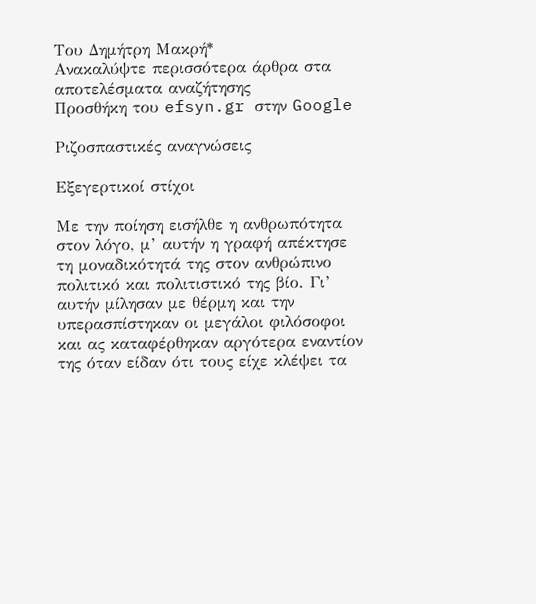Του Δημήτρη Μακρή*
Ανακαλύψτε περισσότερα άρθρα στα αποτελέσματα αναζήτησης
Προσθήκη του efsyn.gr στην Google

Ριζοσπαστικές αναγνώσεις

Εξεγερτικοί στίχοι

Με την ποίηση εισήλθε η ανθρωπότητα στον λόγο, μ’ αυτήν η γραφή απέκτησε τη μοναδικότητά της στον ανθρώπινο πολιτικό και πολιτιστικό της βίο. Γι’ αυτήν μίλησαν με θέρμη και την υπερασπίστηκαν οι μεγάλοι φιλόσοφοι και ας καταφέρθηκαν αργότερα εναντίον της όταν είδαν ότι τους είχε κλέψει τα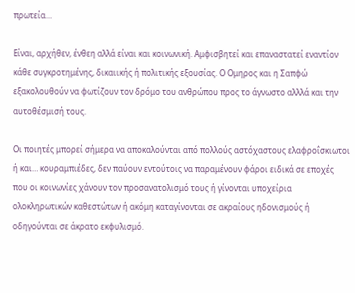πρωτεία…

Είναι, αρχήθεν, ένθεη αλλά είναι και κοινωνική. Αμφισβητεί και επαναστατεί εναντίον κάθε συγκροτημένης, δικαιικής ή πολιτικής εξουσίας. Ο Ομηρος και η Σαπφώ εξακολουθούν να φωτίζουν τον δρόμο του ανθρώπου προς το άγνωστο αλλλά και την αυτοθέσμισή τους.

Οι ποιητές μπορεί σήμερα να αποκαλούνται από πολλούς αστόχαστους ελαφροΐσκιωτοι ή και… κουραμπιέδες, δεν παύουν εντούτοις να παραμένουν φάροι ειδικά σε εποχές που οι κοινωνίες χάνουν τον προσανατολισμό τους ή γίνονται υποχείρια ολοκληρωτικών καθεστώτων ή ακόμη καταγίνονται σε ακραίους ηδονισμούς ή οδηγούνται σε άκρατο εκφυλισμό.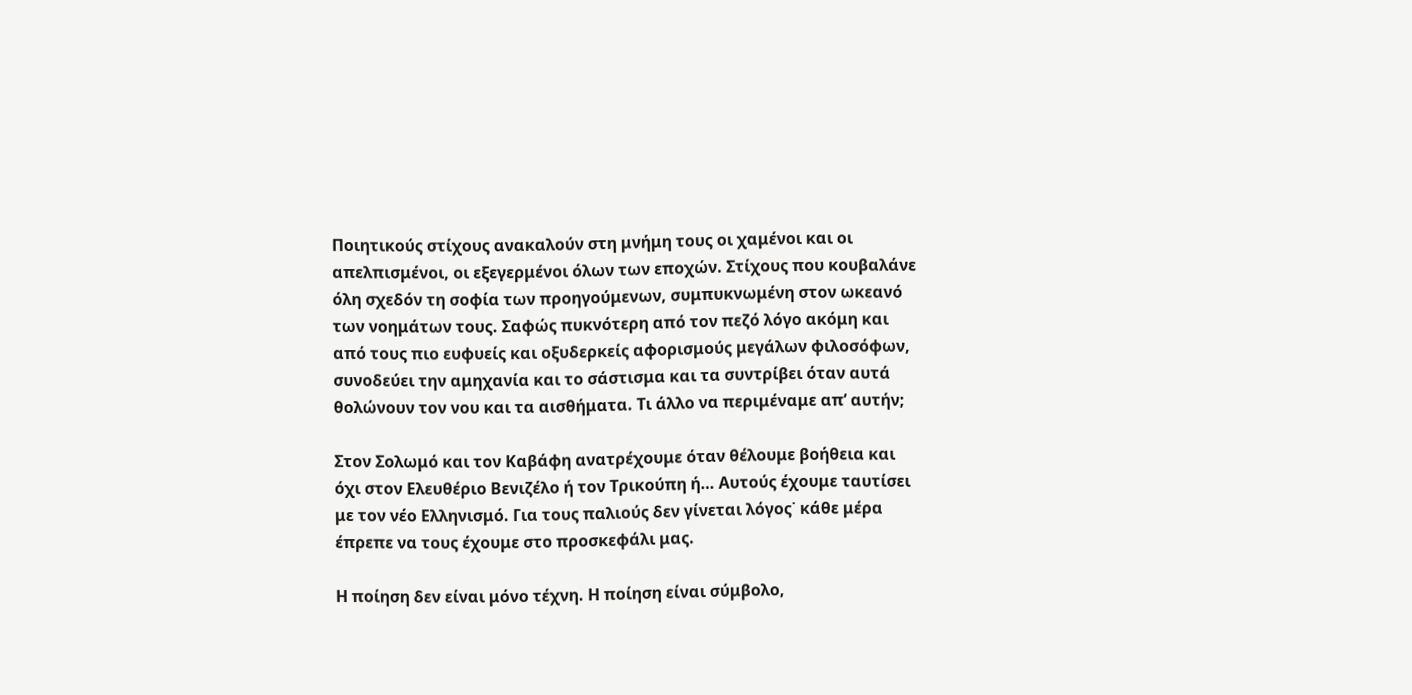Ποιητικούς στίχους ανακαλούν στη μνήμη τους οι χαμένοι και οι απελπισμένοι, οι εξεγερμένοι όλων των εποχών. Στίχους που κουβαλάνε όλη σχεδόν τη σοφία των προηγούμενων, συμπυκνωμένη στον ωκεανό των νοημάτων τους. Σαφώς πυκνότερη από τον πεζό λόγο ακόμη και από τους πιο ευφυείς και οξυδερκείς αφορισμούς μεγάλων φιλοσόφων, συνοδεύει την αμηχανία και το σάστισμα και τα συντρίβει όταν αυτά θολώνουν τον νου και τα αισθήματα. Τι άλλο να περιμέναμε απ’ αυτήν;

Στον Σολωμό και τον Καβάφη ανατρέχουμε όταν θέλουμε βοήθεια και όχι στον Ελευθέριο Βενιζέλο ή τον Τρικούπη ή… Αυτούς έχουμε ταυτίσει με τον νέο Ελληνισμό. Για τους παλιούς δεν γίνεται λόγος˙ κάθε μέρα έπρεπε να τους έχουμε στο προσκεφάλι μας.

Η ποίηση δεν είναι μόνο τέχνη. Η ποίηση είναι σύμβολο,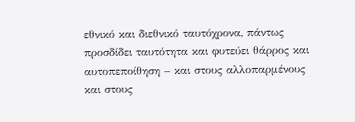εθνικό και διεθνικό ταυτόχρονα, πάντως προσδίδει ταυτότητα και φυτεύει θάρρος και αυτοπεποίθηση – και στους αλλοπαρμένους και στους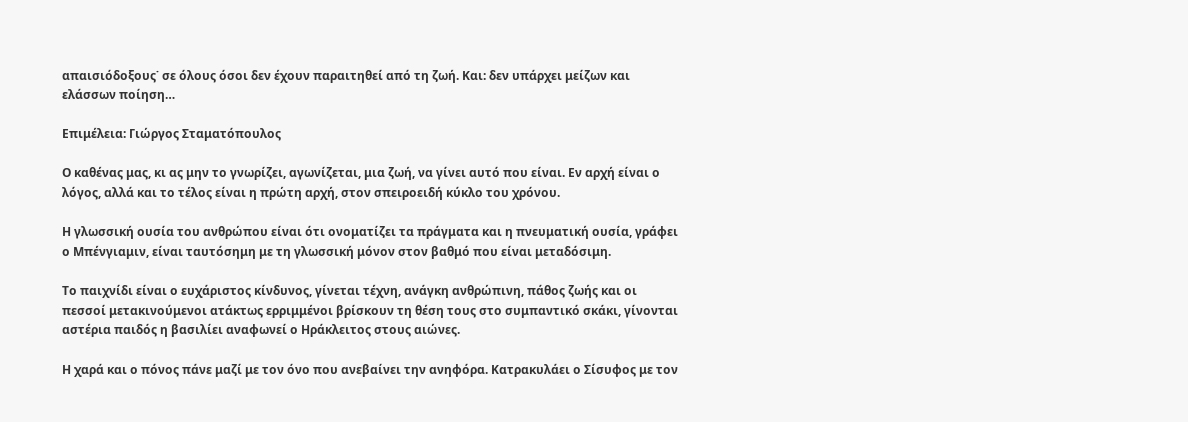απαισιόδοξους˙ σε όλους όσοι δεν έχουν παραιτηθεί από τη ζωή. Και: δεν υπάρχει μείζων και ελάσσων ποίηση…

Επιμέλεια: Γιώργος Σταματόπουλος

Ο καθένας μας, κι ας μην το γνωρίζει, αγωνίζεται, μια ζωή, να γίνει αυτό που είναι. Εν αρχή είναι ο λόγος, αλλά και το τέλος είναι η πρώτη αρχή, στον σπειροειδή κύκλο του χρόνου.

Η γλωσσική ουσία του ανθρώπου είναι ότι ονοματίζει τα πράγματα και η πνευματική ουσία, γράφει ο Μπένγιαμιν, είναι ταυτόσημη με τη γλωσσική μόνον στον βαθμό που είναι μεταδόσιμη.

Το παιχνίδι είναι ο ευχάριστος κίνδυνος, γίνεται τέχνη, ανάγκη ανθρώπινη, πάθος ζωής και οι πεσσοί μετακινούμενοι ατάκτως ερριμμένοι βρίσκουν τη θέση τους στο συμπαντικό σκάκι, γίνονται αστέρια παιδός η βασιλίει αναφωνεί ο Ηράκλειτος στους αιώνες.

Η χαρά και ο πόνος πάνε μαζί με τον όνο που ανεβαίνει την ανηφόρα. Κατρακυλάει ο Σίσυφος με τον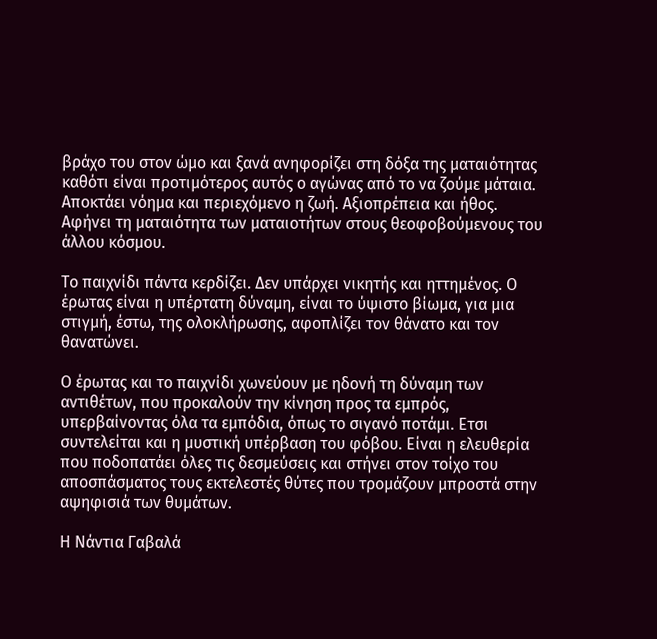βράχο του στον ώμο και ξανά ανηφορίζει στη δόξα της ματαιότητας καθότι είναι προτιμότερος αυτός ο αγώνας από το να ζούμε μάταια. Αποκτάει νόημα και περιεχόμενο η ζωή. Αξιοπρέπεια και ήθος. Αφήνει τη ματαιότητα των ματαιοτήτων στους θεοφοβούμενους του άλλου κόσμου.

Το παιχνίδι πάντα κερδίζει. Δεν υπάρχει νικητής και ηττημένος. Ο έρωτας είναι η υπέρτατη δύναμη, είναι το ύψιστο βίωμα, για μια στιγμή, έστω, της ολοκλήρωσης, αφοπλίζει τον θάνατο και τον θανατώνει.

Ο έρωτας και το παιχνίδι χωνεύουν με ηδονή τη δύναμη των αντιθέτων, που προκαλούν την κίνηση προς τα εμπρός, υπερβαίνοντας όλα τα εμπόδια, όπως το σιγανό ποτάμι. Ετσι συντελείται και η μυστική υπέρβαση του φόβου. Είναι η ελευθερία που ποδοπατάει όλες τις δεσμεύσεις και στήνει στον τοίχο του αποσπάσματος τους εκτελεστές θύτες που τρομάζουν μπροστά στην αψηφισιά των θυμάτων.

Η Νάντια Γαβαλά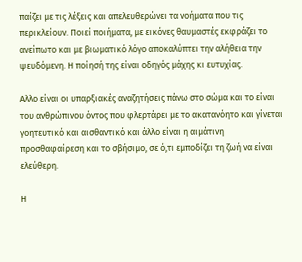παίζει με τις λέξεις και απελευθερώνει τα νοήματα που τις περικλείουν. Ποιεί ποιήματα, με εικόνες θαυμαστές εκφράζει το ανείπωτο και με βιωματικό λόγο αποκαλύπτει την αλήθεια την ψευδόμενη. Η ποίησή της είναι οδηγός μάχης κι ευτυχίας.

Αλλο είναι οι υπαρξιακές αναζητήσεις πάνω στο σώμα και το είναι του ανθρώπινου όντος που φλερτάρει με το ακατανόητο και γίνεται γοητευτικό και αισθαντικό και άλλο είναι η αιμάτινη προσθαφαίρεση και το σβήσιμο, σε ό,τι εμποδίζει τη ζωή να είναι ελεύθερη.

Η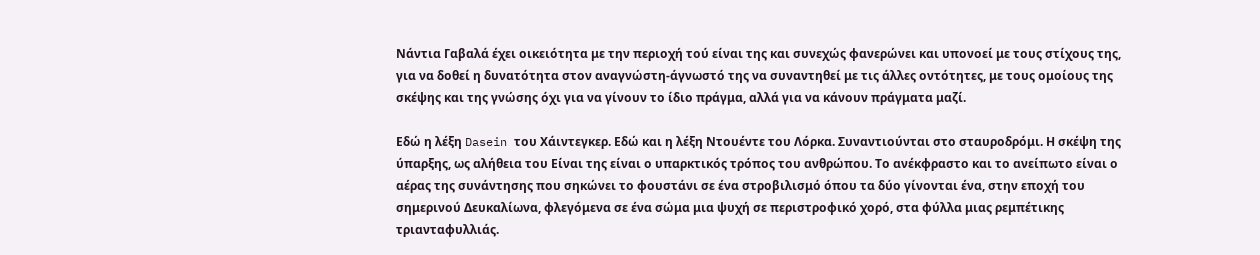Νάντια Γαβαλά έχει οικειότητα με την περιοχή τού είναι της και συνεχώς φανερώνει και υπονοεί με τους στίχους της, για να δοθεί η δυνατότητα στον αναγνώστη-άγνωστό της να συναντηθεί με τις άλλες οντότητες, με τους ομοίους της σκέψης και της γνώσης όχι για να γίνουν το ίδιο πράγμα, αλλά για να κάνουν πράγματα μαζί.

Εδώ η λέξη Dasein του Χάιντεγκερ. Εδώ και η λέξη Ντουέντε του Λόρκα. Συναντιούνται στο σταυροδρόμι. Η σκέψη της ύπαρξης, ως αλήθεια του Είναι της είναι ο υπαρκτικός τρόπος του ανθρώπου. Το ανέκφραστο και το ανείπωτο είναι ο αέρας της συνάντησης που σηκώνει το φουστάνι σε ένα στροβιλισμό όπου τα δύο γίνονται ένα, στην εποχή του σημερινού Δευκαλίωνα, φλεγόμενα σε ένα σώμα μια ψυχή σε περιστροφικό χορό, στα φύλλα μιας ρεμπέτικης τριανταφυλλιάς.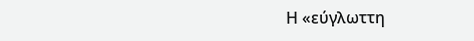Η «εύγλωττη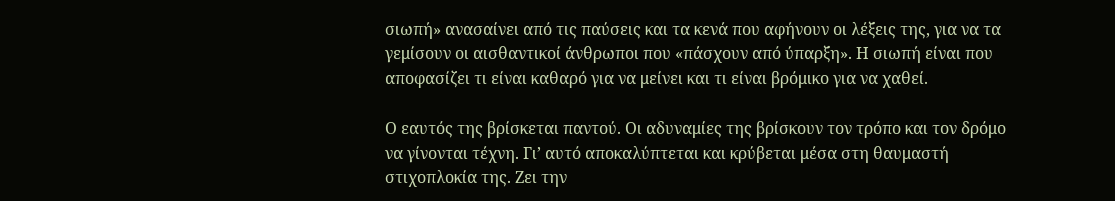σιωπή» ανασαίνει από τις παύσεις και τα κενά που αφήνουν οι λέξεις της, για να τα γεμίσουν οι αισθαντικοί άνθρωποι που «πάσχουν από ύπαρξη». Η σιωπή είναι που αποφασίζει τι είναι καθαρό για να μείνει και τι είναι βρόμικο για να χαθεί.

Ο εαυτός της βρίσκεται παντού. Οι αδυναμίες της βρίσκουν τον τρόπο και τον δρόμο να γίνονται τέχνη. Γι’ αυτό αποκαλύπτεται και κρύβεται μέσα στη θαυμαστή στιχοπλοκία της. Ζει την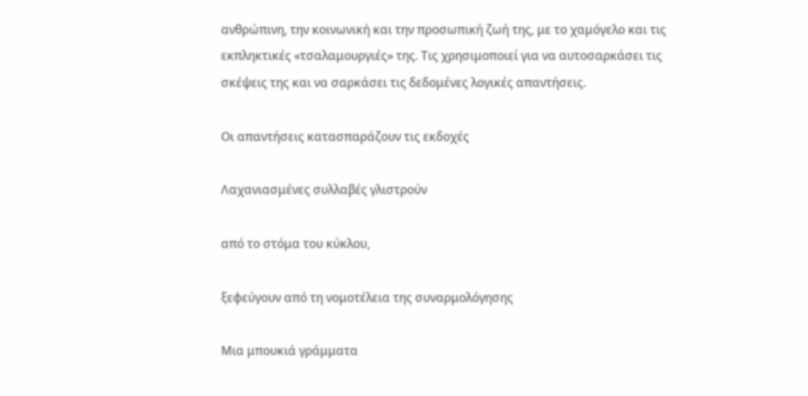ανθρώπινη, την κοινωνική και την προσωπική ζωή της, με το χαμόγελο και τις εκπληκτικές «τσαλαμουργιές» της. Τις χρησιμοποιεί για να αυτοσαρκάσει τις σκέψεις της και να σαρκάσει τις δεδομένες λογικές απαντήσεις.

Οι απαντήσεις κατασπαράζουν τις εκδοχές

Λαχανιασμένες συλλαβές γλιστρούν

από το στόμα του κύκλου,

ξεφεύγουν από τη νομοτέλεια της συναρμολόγησης

Μια μπουκιά γράμματα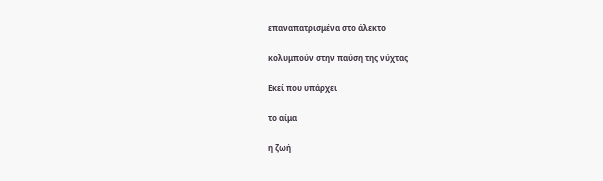επαναπατρισμένα στο άλεκτο

κολυμπούν στην παύση της νύχτας

Εκεί που υπάρχει

το αίμα

η ζωή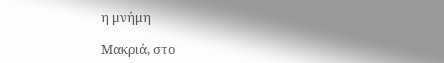η μνήμη

Μακριά, στο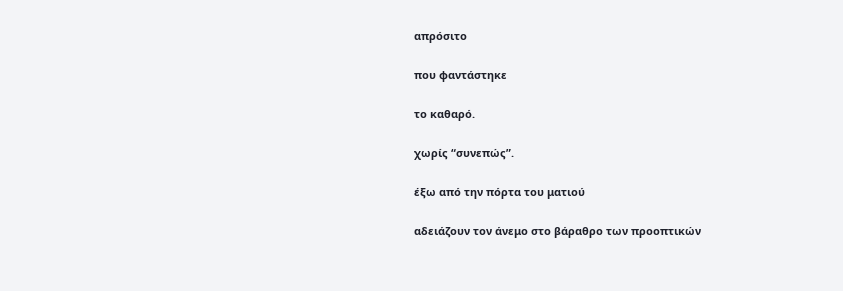απρόσιτο

που φαντάστηκε

το καθαρό.

χωρίς “συνεπώς”.

έξω από την πόρτα του ματιού

αδειάζουν τον άνεμο στο βάραθρο των προοπτικών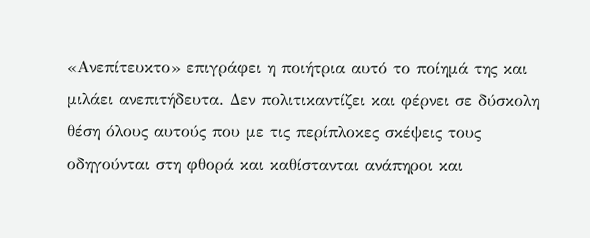«Ανεπίτευκτο» επιγράφει η ποιήτρια αυτό το ποίημά της και μιλάει ανεπιτήδευτα. Δεν πολιτικαντίζει και φέρνει σε δύσκολη θέση όλους αυτούς που με τις περίπλοκες σκέψεις τους οδηγούνται στη φθορά και καθίστανται ανάπηροι και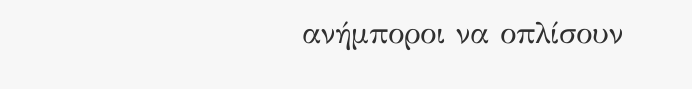ανήμποροι να οπλίσουν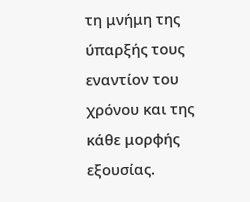τη μνήμη της ύπαρξής τους εναντίον του χρόνου και της κάθε μορφής εξουσίας.